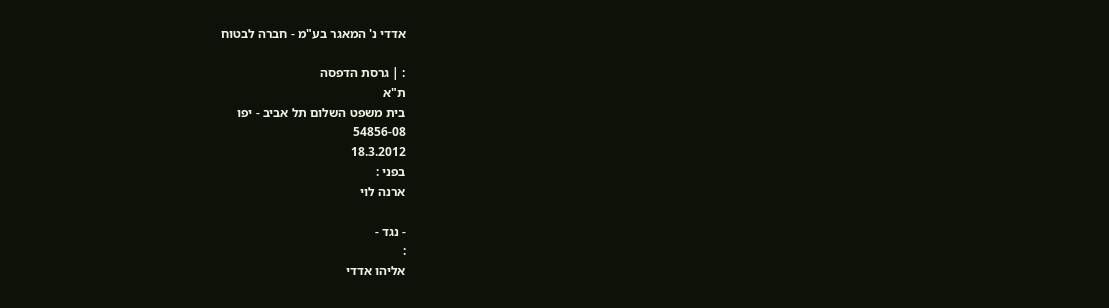אדדי נ' המאגר בע"מ - חברה לבטוח

: | גרסת הדפסה
ת"א
בית משפט השלום תל אביב - יפו
54856-08
18.3.2012
בפני :
ארנה לוי

- נגד -
:
אליהו אדדי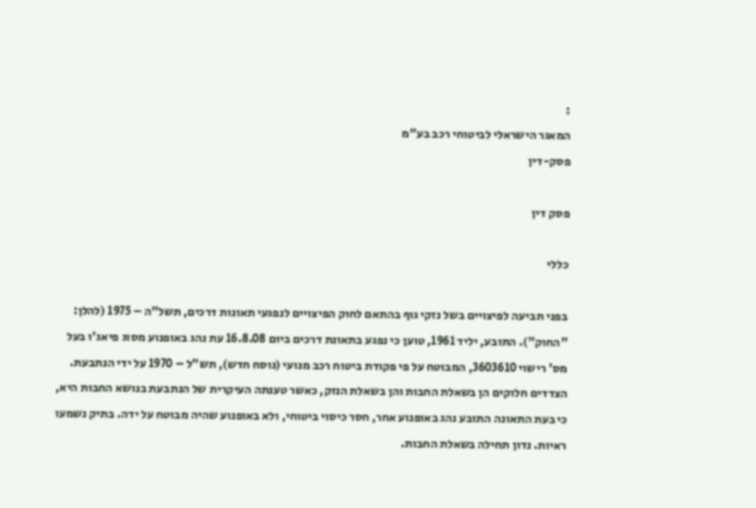:
המאגר הישראלי לביטוחי רכב בע"מ
פסק-דין

פסק דין

כללי

בפני תביעה לפיצויים בשל נזקי גוף בהתאם לחוק הפיצויים לנפגעי תאונות דרכים, תשל"ה – 1975 (להלן: "החוק"). התובע, יליד 1961, טוען כי נפגע בתאונת דרכים ביום 16.8.08 עת נהג באופנוע מסוג פיאג'ו בעל מס' רישוי 3603610, המבוטח על פי פקודת ביטוח רכב מנועי (נוסח חדש), תש"ל – 1970 על ידי הנתבעת. הצדדים חלוקים הן בשאלת החבות והן בשאלת הנזק, כאשר טענתה העיקרית של הנתבעת בנושא החבות היא, כי בעת התאונה התובע נהג באופנוע אחר, חסר כיסוי ביטוחי, ולא באופנוע שהיה מבוטח על ידה. בתיק נשמעו ראיות. נדון תחילה בשאלת החבות.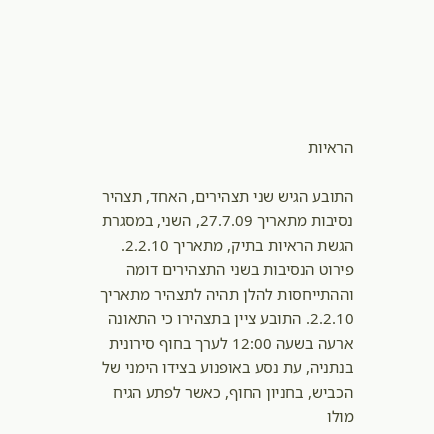הראיות

התובע הגיש שני תצהירים, האחד, תצהיר נסיבות מתאריך 27.7.09, השני, במסגרת הגשת הראיות בתיק, מתאריך 2.2.10. פירוט הנסיבות בשני התצהירים דומה וההתייחסות להלן תהיה לתצהיר מתאריך 2.2.10. התובע ציין בתצהירו כי התאונה ארעה בשעה 12:00 לערך בחוף סירונית בנתניה, עת נסע באופנוע בצידו הימני של הכביש, בחניון החוף, כאשר לפתע הגיח מולו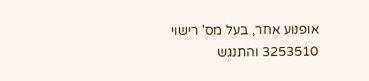אופנוע אחר, בעל מס' רישוי 3253510 והתנגש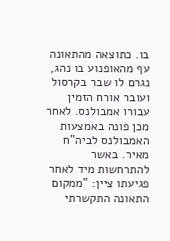בו. כתוצאה מהתאונה עף מהאופנוע בו נהג, נגרם לו שבר בקרסול ועובר אורח הזמין עבורו אמבולנס. לאחר מכן פונה באמצעות האמבולנס לביה"ח מאיר. באשר להתרחשות מיד לאחר פגיעתו ציין: "ממקום התאונה התקשרתי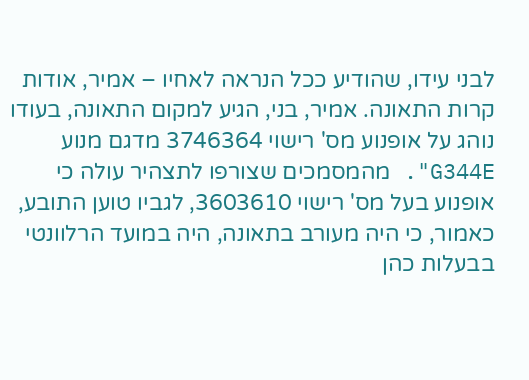לבני עידו, שהודיע ככל הנראה לאחיו – אמיר, אודות קרות התאונה. אמיר, בני, הגיע למקום התאונה, בעודו נוהג על אופנוע מס' רישוי 3746364 מדגם מנוע G344E". מהמסמכים שצורפו לתצהיר עולה כי אופנוע בעל מס' רישוי 3603610, לגביו טוען התובע, כאמור, כי היה מעורב בתאונה, היה במועד הרלוונטי בבעלות כהן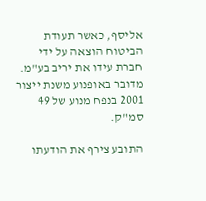אליסף, כאשר תעודת הביטוח הוצאה על ידי חברת עידו את יריב בע"מ. מדובר באופנוע משנת ייצור 2001 בנפח מנוע של 49 סמ"ק.

התובע צירף את הודעתו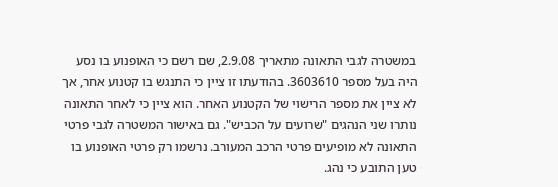במשטרה לגבי התאונה מתאריך 2.9.08, שם רשם כי האופנוע בו נסע היה בעל מספר 3603610. בהודעתו זו ציין כי התנגש בו קטנוע אחר, אך לא ציין את מספר הרישוי של הקטנוע האחר. הוא ציין כי לאחר התאונה נותרו שני הנהגים "שרועים על הכביש". גם באישור המשטרה לגבי פרטי התאונה לא מופיעים פרטי הרכב המעורב. נרשמו רק פרטי האופנוע בו טען התובע כי נהג.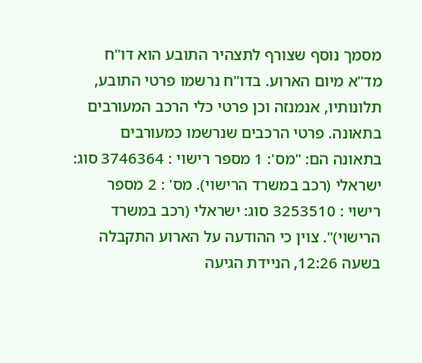מסמך נוסף שצורף לתצהיר התובע הוא דו"ח מד"א מיום הארוע. בדו"ח נרשמו פרטי התובע, תלונותיו, אנמנזה וכן פרטי כלי הרכב המעורבים בתאונה. פרטי הרכבים שנרשמו כמעורבים בתאונה הם: "מס': 1 מספר רישוי : 3746364 סוג: ישראלי (רכב במשרד הרישוי). מס' : 2 מספר רישוי : 3253510 סוג: ישראלי (רכב במשרד הרישוי)". צוין כי ההודעה על הארוע התקבלה בשעה 12:26, הניידת הגיעה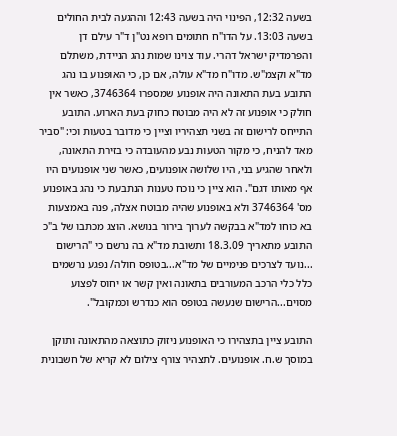בשעה 12:32, הפינוי היה בשעה 12:43 וההגעה לבית החולים בשעה 13:03. על הדו"ח חתומים רופא נט"ן ד"ר עילם דן והפרמדיק ישראל דהרי. עוד צוינו שמות נהג הניידת, משתלם מד"א וקצמ"ש. מדו"ח מד"א עולה, אם כן, כי האופנוע בו נהג התובע בעת התאונה היה אופנוע שמספרו 3746364, כאשר אין חולק כי אופנוע זה לא היה מבוטח כחוק בעת הארוע. התובע התייחס לרישום זה בשני תצהיריו וציין כי מדובר בטעות וכי: "סביר מאד להניח, כי מקור הטעות נבע מהעובדה כי בזירת התאונה, ולאחר שהגיע בני, היו שלושה אופנועים, כאשר שני אופנועים היו אף מאותו דגם". הוא ציין כי נוכח טענות הנתבעת כי נהג באופנוע מס' 3746364 ולא באופנוע שהיה מבוטח אצלה, פנה באמצעות בא כוחו למד"א בבקשה לערוך בירור בנושא. הוצג מכתבו של ב"כ התובע מתאריך 18.3.09 ותשובת מד"א בה נרשם כי "הרישום ...נועד לצרכים פנימיים של מד"א...בטופס חולה/ נפגע נרשמים כלל כלי הרכב המעורבים בתאונה ואין קשר או יחוס לפצוע מסוים...הרישום שנעשה בטופס הוא כנדרש וכמקובל".

התובע ציין בתצהירו כי האופנוע ניזוק כתוצאה מהתאונה ותוקן במוסך ש.ח. אופנועים. לתצהיר צורף צילום לא קריא של חשבונית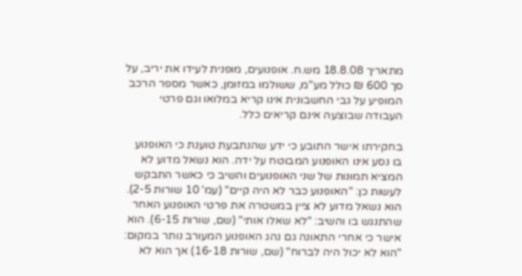מתאריך 18.8.08 מש.ח. אופנועים, מופנית לעידו את יריב, על סך 600 ₪ כולל מע"מ, ששולמו במזומן, כאשר מספר הרכב המופיע על גבי החשבונית אינו קריא במלואו וגם פרטי העבודה שבוצעה אינם קריאים כלל.

בחקירתו אישר התובע כי ידע שהנתבעת טוענת כי האופנוע בו נסע אינו האופנוע המבוטח על ידה. הוא נשאל מדוע לא המציא תמונות של שני האופנועים והשיב כי כאשר התבקש לעשות כן: "האופנוע כבר לא היה קיים" (עמ' 10 שורות 2-5). הוא נשאל מדוע לא ציין במשטרה את פרטי האופנוע האחר שהתנגש בו והשיב: "לא שאלו אותי" (שם, שורות 6-15). הוא אישר כי אחרי התאונה גם נהג האופנוע המעורב נותר במקום: "הוא לא יכול היה לברוח" (שם, שורות 16-18) אך הוא לא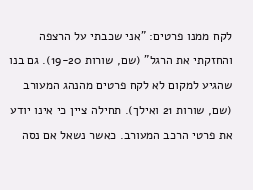לקח ממנו פרטים: "אני שכבתי על הרצפה והחזקתי את הרגל" (שם, שורות 19-20). גם בנו שהגיע למקום לא לקח פרטים מהנהג המעורב (שם, שורות 21 ואילך). תחילה ציין כי אינו יודע את פרטי הרכב המעורב. כאשר נשאל אם נסה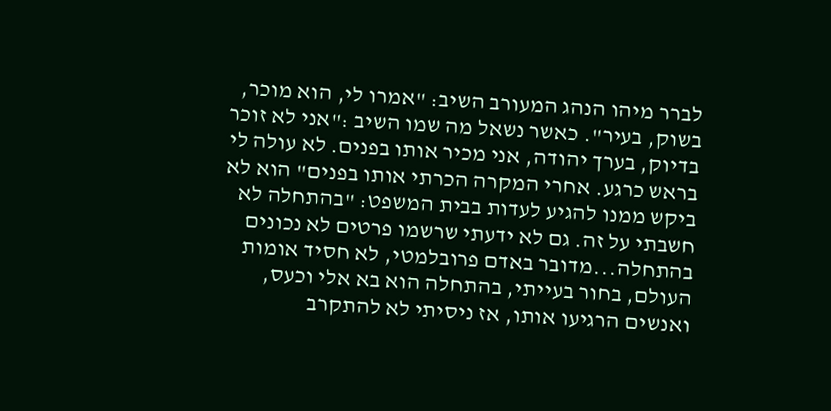לברר מיהו הנהג המעורב השיב: "אמרו לי, הוא מוכר, בשוק, בעיר". כאשר נשאל מה שמו השיב :"אני לא זוכר בדיוק, בערך יהודה, אני מכיר אותו בפנים. לא עולה לי בראש כרגע. אחרי המקרה הכרתי אותו בפנים" הוא לא ביקש ממנו להגיע לעדות בבית המשפט: "בהתחלה לא חשבתי על זה. גם לא ידעתי שרשמו פרטים לא נכונים בהתחלה...מדובר באדם פרובלמטי, לא חסיד אומות העולם, בחור בעייתי, בהתחלה הוא בא אלי וכעס, ואנשים הרגיעו אותו, אז ניסיתי לא להתקרב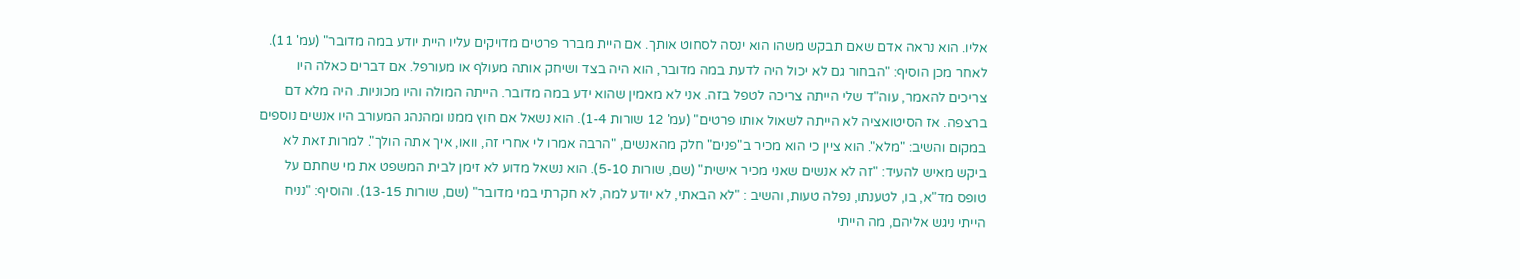אליו. הוא נראה אדם שאם תבקש משהו הוא ינסה לסחוט אותך. אם היית מברר פרטים מדויקים עליו היית יודע במה מדובר" (עמ' 11). לאחר מכן הוסיף: "הבחור גם לא יכול היה לדעת במה מדובר, הוא היה בצד ושיחק אותה מעולף או מעורפל. אם דברים כאלה היו צריכים להאמר, עוה"ד שלי הייתה צריכה לטפל בזה. אני לא מאמין שהוא ידע במה מדובר. הייתה המולה והיו מכוניות. היה מלא דם ברצפה. אז הסיטואציה לא הייתה לשאול אותו פרטים" (עמ' 12 שורות 1-4). הוא נשאל אם חוץ ממנו ומהנהג המעורב היו אנשים נוספים במקום והשיב: "מלא". הוא ציין כי הוא מכיר ב"פנים" חלק מהאנשים, "הרבה אמרו לי אחרי זה, וואו, איך אתה הולך". למרות זאת לא ביקש מאיש להעיד: "זה לא אנשים שאני מכיר אישית" (שם, שורות 5-10). הוא נשאל מדוע לא זימן לבית המשפט את מי שחתם על טופס מד"א, בו, לטענתו, נפלה טעות, והשיב : "לא הבאתי, לא יודע למה, לא חקרתי במי מדובר" (שם, שורות 13-15). והוסיף: "נניח הייתי ניגש אליהם, מה הייתי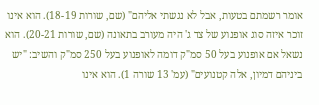אומר רשמתם בטעות, אבל לא נגשתי אליהם" (שם, שורות 18-19). הוא אינו זוכר איזה סוג אופנוע של צד ג' היה מעורב בתאונה (שם, שורות 20-21). הוא נשאל אם אופנוע בעל 50 סמ"ק דומה לאופנוע בעל 250 סמ"ק והשיב: "יש ביניהם דמיון, אלה קטנועים" (עמ' 13 שורה 1). הוא אינו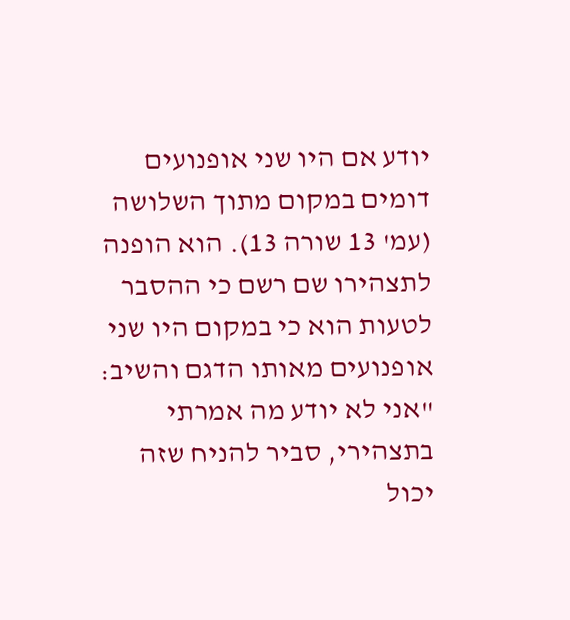יודע אם היו שני אופנועים דומים במקום מתוך השלושה (עמ' 13 שורה 13). הוא הופנה לתצהירו שם רשם כי ההסבר לטעות הוא כי במקום היו שני אופנועים מאותו הדגם והשיב: "אני לא יודע מה אמרתי בתצהירי, סביר להניח שזה יכול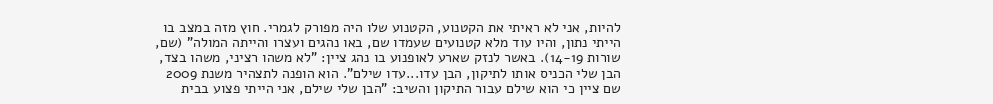להיות, אני לא ראיתי את הקטנוע, הקטנוע שלו היה מפורק לגמרי. חוץ מזה במצב בו הייתי נתון, והיו עוד מלא קטנועים שעמדו שם, באו נהגים ועצרו והייתה המולה" (שם, שורות 14-19). באשר לנזק שארע לאופנוע בו נהג ציין: "לא משהו רציני, משהו בצד, הבן שלי הכניס אותו לתיקון, הבן עדו...עדו שילם". הוא הופנה לתצהיר משנת 2009 שם ציין כי הוא שילם עבור התיקון והשיב: "הבן שלי שילם, אני הייתי פצוע בבית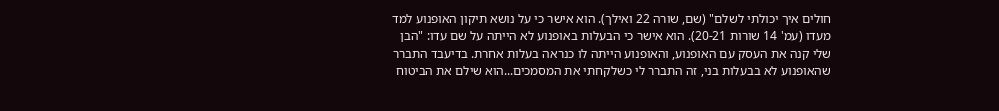חולים איך יכולתי לשלם" (שם, שורה 22 ואילך). הוא אישר כי על נושא תיקון האופנוע למד מעדו (עמ' 14 שורות 20-21). הוא אישר כי הבעלות באופנוע לא הייתה על שם עדו: "הבן שלי קנה את העסק עם האופנוע, והאופנוע הייתה לו כנראה בעלות אחרת. בדיעבד התברר שהאופנוע לא בבעלות בני, זה התברר לי כשלקחתי את המסמכים...הוא שילם את הביטוח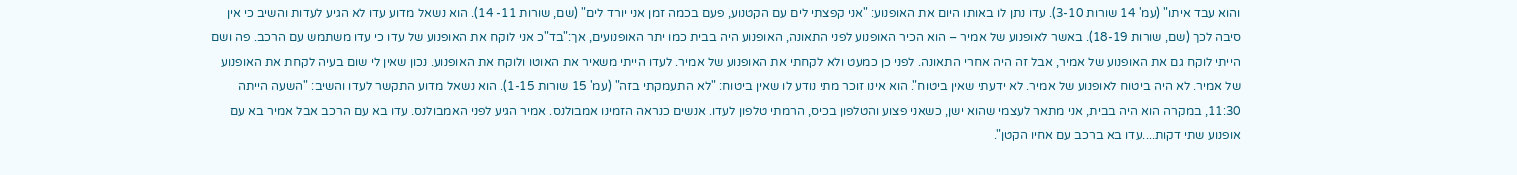והוא עבד איתו" (עמ' 14 שורות 3-10). עדו נתן לו באותו היום את האופנוע: "אני קפצתי לים עם הקטנוע, פעם בכמה זמן אני יורד לים" (שם, שורות 11- 14). הוא נשאל מדוע עדו לא הגיע לעדות והשיב כי אין סיבה לכך (שם, שורות 18-19). באשר לאופנוע של אמיר – הוא הכיר האופנוע לפני התאונה, האופנוע היה בבית כמו יתר האופנועים, אך:"בד"כ אני לוקח את האופנוע של עדו כי עדו משתמש עם הרכב. פה ושם הייתי לוקח גם את האופנוע של אמיר, אבל זה היה אחרי התאונה. לפני כן כמעט ולא לקחתי את האופנוע של אמיר. לעדו הייתי משאיר את האוטו ולוקח את האופנוע. נכון שאין לי שום בעיה לקחת את האופנוע של אמיר. לא היה ביטוח לאופנוע של אמיר. לא ידעתי שאין ביטוח". הוא אינו זוכר מתי נודע לו שאין ביטוח: "לא התעמקתי בזה" (עמ' 15 שורות 1-15). הוא נשאל מדוע התקשר לעדו והשיב: "השעה הייתה 11:30, במקרה הוא היה בבית, אני מתאר לעצמי שהוא ישן, כשאני פצוע והטלפון בכיס, הרמתי טלפון לעדו. אנשים כנראה הזמינו אמבולנס. אמיר הגיע לפני האמבולנס. עדו בא עם הרכב אבל אמיר בא עם אופנוע שתי דקות....עדו בא ברכב עם אחיו הקטן".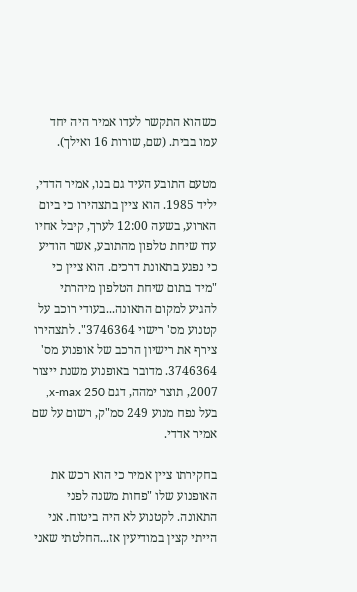כשהוא התקשר לעדו אמיר היה יחד עמו בבית. (שם, שורות 16 ואילך).

מטעם התובע העיד גם בנו, אמיר הדדי, יליד 1985. הוא ציין בתצהירו כי ביום הארוע, בשעה 12:00 לערך, קיבל אחיו עדו שיחת טלפון מהתובע, אשר הודיע כי נפגע בתאונת דרכים. הוא ציין כי "מיד בתום שיחת הטלפון מיהרתי להגיע למקום התאונה...בעודי רוכב על קטנוע מס' רישוי 3746364". לתצהירו צירף את רישיון הרכב של אופנוע מס' 3746364. מדובר באופנוע משנת ייצור 2007, תוצר ימהה, דגם x-max 250, בעל נפח מנוע 249 סמ"ק, רשום על שם אמיר אדדי.

בחקירתו ציין אמיר כי הוא רכש את האופנוע שלו "פחות משנה לפני התאונה. לקטנוע לא היה ביטוח. אני הייתי קצין במודיעין אז...החלטתי שאני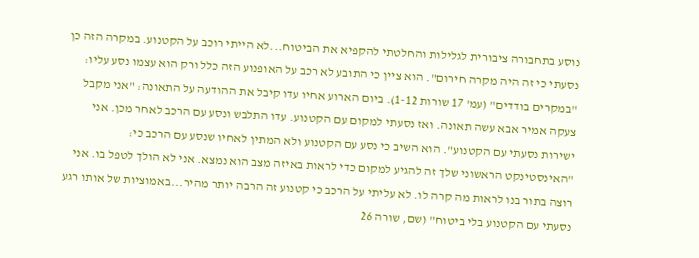נוסע בתחבורה ציבורית לגלילות והחלטתי להקפיא את הביטוח...לא הייתי רוכב על הקטנוע. במקרה הזה כן נסעתי כי זה היה מקרה חירום". הוא ציין כי התובע לא רכב על האופנוע הזה כלל ורק הוא עצמו נסע עליו: "במקרים בודדים" (עמ' 17 שורות 1-12). ביום הארוע אחיו עדו קיבל את ההודעה על התאונה: "אני מקבל צעקה אמיר אבא עשה תאונה. ואז נסעתי למקום עם הקטנוע. עדו התלבש ונסע עם הרכב לאחר מכן. אני ישירות נסעתי עם הקטנוע". הוא השיב כי נסע עם הקטנוע ולא המתין לאחיו שנסע עם הרכב כי: "האינסטינקט הראשוני שלך זה להגיע למקום כדי לראות באיזה מצב הוא נמצא. אני לא הולך לטפל בו. אני רוצה בתור בנו לראות מה קרה לו. לא עליתי על הרכב כי קטנוע זה הרבה יותר מהיר...באמוציות של אותו רגע נסעתי עם הקטנוע בלי ביטוח" (שם, שורה 26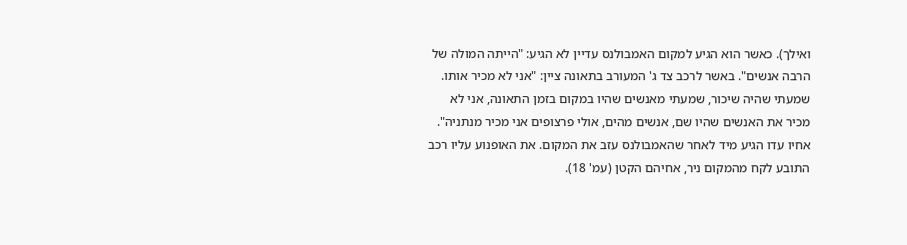ואילך). כאשר הוא הגיע למקום האמבולנס עדיין לא הגיע: "הייתה המולה של הרבה אנשים". באשר לרכב צד ג' המעורב בתאונה ציין: "אני לא מכיר אותו. שמעתי שהיה שיכור, שמעתי מאנשים שהיו במקום בזמן התאונה, אני לא מכיר את האנשים שהיו שם, אנשים מהים, אולי פרצופים אני מכיר מנתניה". אחיו עדו הגיע מיד לאחר שהאמבולנס עזב את המקום. את האופנוע עליו רכב התובע לקח מהמקום ניר, אחיהם הקטן (עמ' 18).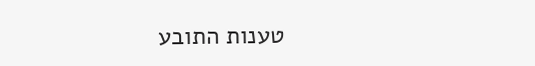טענות התובע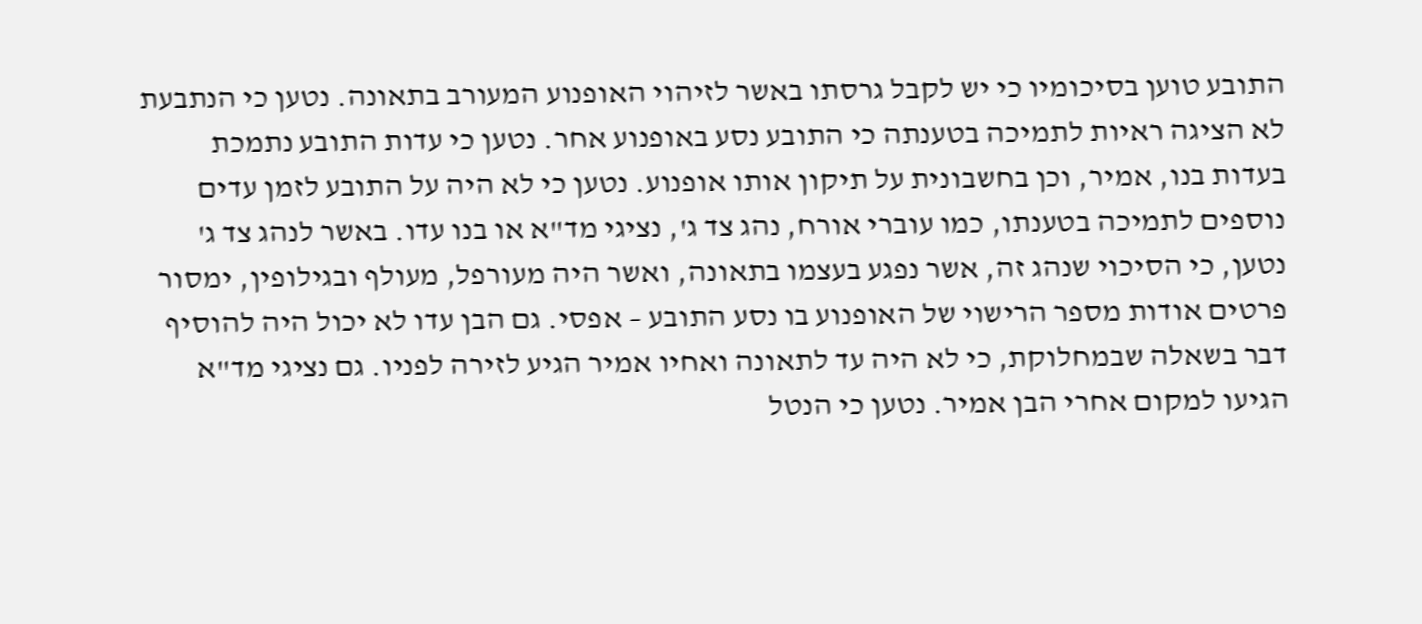התובע טוען בסיכומיו כי יש לקבל גרסתו באשר לזיהוי האופנוע המעורב בתאונה. נטען כי הנתבעת לא הציגה ראיות לתמיכה בטענתה כי התובע נסע באופנוע אחר. נטען כי עדות התובע נתמכת בעדות בנו, אמיר, וכן בחשבונית על תיקון אותו אופנוע. נטען כי לא היה על התובע לזמן עדים נוספים לתמיכה בטענתו, כמו עוברי אורח, נהג צד ג', נציגי מד"א או בנו עדו. באשר לנהג צד ג' נטען, כי הסיכוי שנהג זה, אשר נפגע בעצמו בתאונה, ואשר היה מעורפל, מעולף ובגילופין, ימסור פרטים אודות מספר הרישוי של האופנוע בו נסע התובע – אפסי. גם הבן עדו לא יכול היה להוסיף דבר בשאלה שבמחלוקת, כי לא היה עד לתאונה ואחיו אמיר הגיע לזירה לפניו. גם נציגי מד"א הגיעו למקום אחרי הבן אמיר. נטען כי הנטל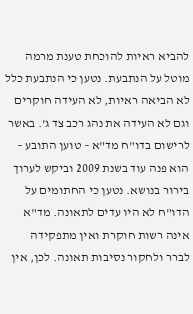להביא ראיות להוכחת טענת מרמה מוטל על הנתבעת. נטען כי הנתבעת כלל לא הביאה ראיות, לא העידה חוקרים וגם לא העידה את נהג רכב צד ג'. באשר לרישום בדו"ח מד"א – טוען התובע – הוא פנה עוד בשנת 2009 וביקש לערוך בירור בנושא. נטען כי החתומים על הדו"ח לא היו עדים לתאונה. מד"א אינה רשות חוקרת ואין מתפקידה לברר ולחקור נסיבות תאונה. לכן, אין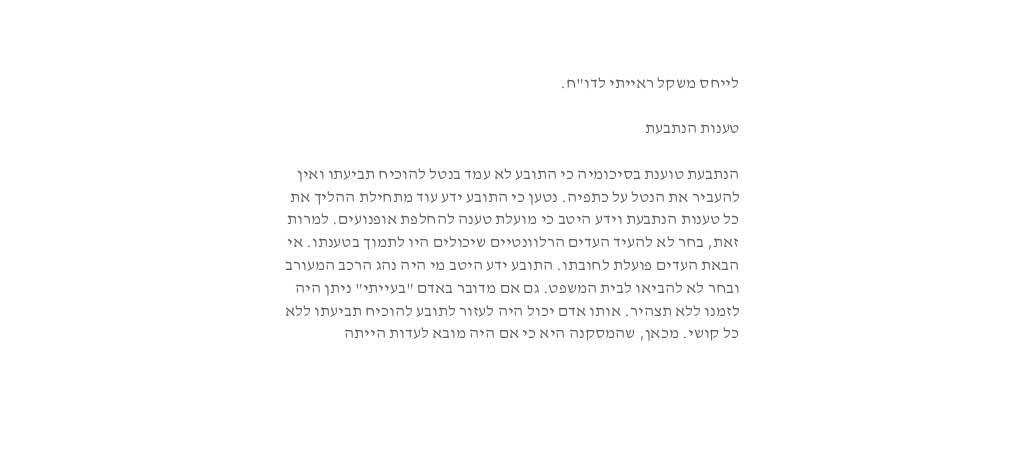לייחס משקל ראייתי לדו"ח.

טענות הנתבעת

הנתבעת טוענת בסיכומיה כי התובע לא עמד בנטל להוכיח תביעתו ואין להעביר את הנטל על כתפיה. נטען כי התובע ידע עוד מתחילת ההליך את כל טענות הנתבעת וידע היטב כי מועלת טענה להחלפת אופנועים. למרות זאת, בחר לא להעיד העדים הרלוונטיים שיכולים היו לתמוך בטענתו. אי הבאת העדים פועלת לחובתו. התובע ידע היטב מי היה נהג הרכב המעורב ובחר לא להביאו לבית המשפט. גם אם מדובר באדם "בעייתי" ניתן היה לזמנו ללא תצהיר. אותו אדם יכול היה לעזור לתובע להוכיח תביעתו ללא כל קושי. מכאן, שהמסקנה היא כי אם היה מובא לעדות הייתה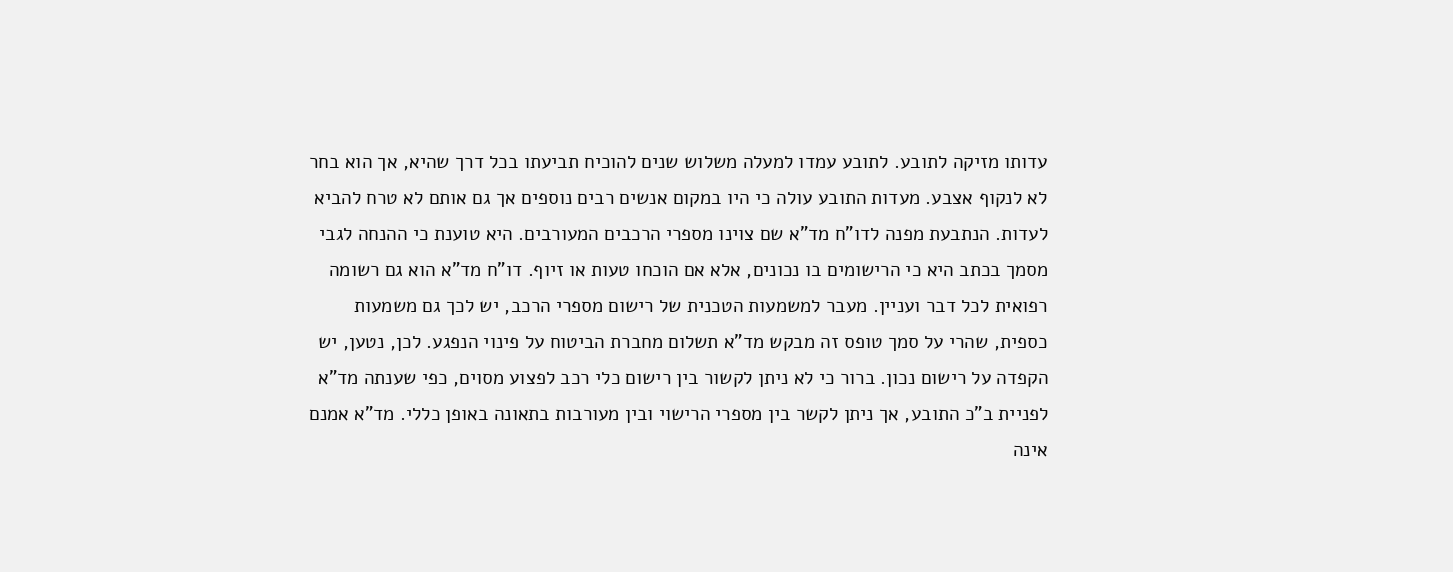עדותו מזיקה לתובע. לתובע עמדו למעלה משלוש שנים להוכיח תביעתו בכל דרך שהיא, אך הוא בחר לא לנקוף אצבע. מעדות התובע עולה כי היו במקום אנשים רבים נוספים אך גם אותם לא טרח להביא לעדות. הנתבעת מפנה לדו"ח מד"א שם צוינו מספרי הרכבים המעורבים. היא טוענת כי ההנחה לגבי מסמך בכתב היא כי הרישומים בו נכונים, אלא אם הוכחו טעות או זיוף. דו"ח מד"א הוא גם רשומה רפואית לכל דבר ועניין. מעבר למשמעות הטכנית של רישום מספרי הרכב, יש לכך גם משמעות כספית, שהרי על סמך טופס זה מבקש מד"א תשלום מחברת הביטוח על פינוי הנפגע. לכן, נטען, יש הקפדה על רישום נכון. ברור כי לא ניתן לקשור בין רישום כלי רכב לפצוע מסוים, כפי שענתה מד"א לפניית ב"כ התובע, אך ניתן לקשר בין מספרי הרישוי ובין מעורבות בתאונה באופן כללי. מד"א אמנם אינה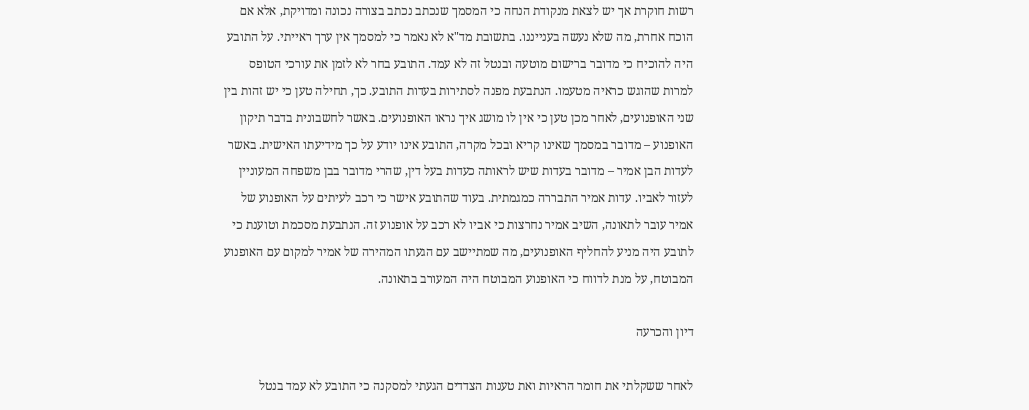רשות חוקרת אך יש לצאת מנקודת הנחה כי המסמך שנכתב נכתב בצורה נכונה ומדויקת, אלא אם הוכח אחרת, מה שלא נעשה בענייננו. בתשובת מד"א לא נאמר כי למסמך אין ערך ראייתי. על התובע היה להוכיח כי מדובר ברישום מוטעה ובנטל זה לא עמד. התובע בחר לא לזמן את עורכי הטופס למרות שהוגש כראיה מטעמו. הנתבעת מפנה לסתירות בעדות התובע. כך, תחילה טען כי יש זהות בין שני האופנועים, לאחר מכן טען כי אין לו מושג איך נראו האופנועים. באשר לחשבונית בדבר תיקון האופנוע – מדובר במסמך שאינו קריא ובכל מקרה, התובע אינו יודע על כך מידיעתו האישית. באשר לעדות הבן אמיר – מדובר בעדות שיש לראותה כעדות בעל דין, שהרי מדובר בבן משפחה המעוניין לעזור לאביו. עדות אמיר התבררה כמגמתית. בעוד שהתובע אישר כי רכב לעיתים על האופנוע של אמיר עובר לתאונה, השיב אמיר נחרצות כי אביו לא רכב על אופנוע זה. הנתבעת מסכמת וטוענת כי לתובע היה מניע להחליף האופנועים, מה שמתיישב עם הגעתו המהירה של אמיר למקום עם האופנוע המבוטח, על מנת לדווח כי האופנוע המבוטח היה המעורב בתאונה.

דיון והכרעה

לאחר ששקלתי את חומר הראיות ואת טענות הצדדים הגעתי למסקנה כי התובע לא עמד בנטל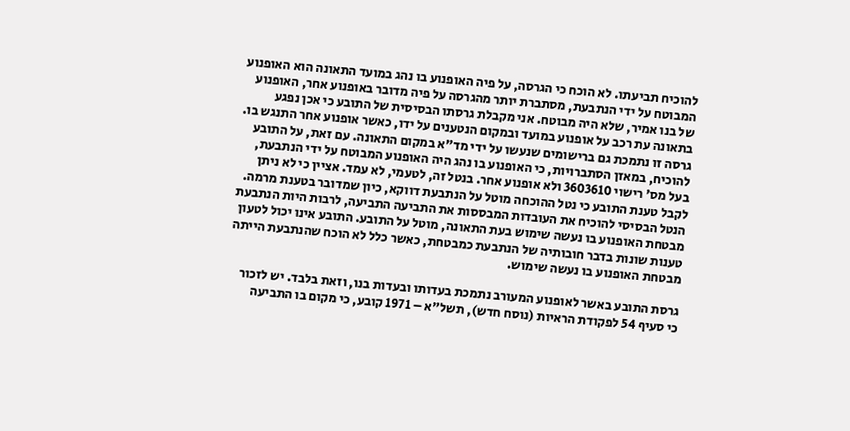להוכיח תביעתו. לא הוכח כי הגרסה, על פיה האופנוע בו נהג במועד התאונה הוא האופנוע המבוטח על ידי הנתבעת, מסתברת יותר מהגרסה על פיה מדובר באופנוע אחר, האופנוע של בנו אמיר, שלא היה מבוטח. אני מקבלת גרסתו הבסיסית של התובע כי אכן נפגע בתאונה עת רכב על אופנוע במועד ובמקום הנטענים על ידו, כאשר אופנוע אחר התנגש בו. גרסה זו נתמכת גם ברישומים שנעשו על ידי מד"א במקום התאונה. עם זאת, על התובע להוכיח, במאזן הסתברויות, כי האופנוע בו נהג היה האופנוע המבוטח על ידי הנתבעת, בעל מס' רישוי 3603610 ולא אופנוע אחר. בנטל זה, לטעמי, לא עמד. אציין כי לא ניתן לקבל טענת התובע כי נטל ההוכחה מוטל על הנתבעת דווקא, כיון שמדובר בטענת מרמה. הנטל הבסיסי להוכיח את העובדות המבססות את התביעה התביעה, לרבות היות הנתבעת מבטחת האופנוע בו נעשה שימוש בעת התאונה, מוטל על התובע. התובע אינו יכול לטעון טענות שונות בדבר חובותיה של הנתבעת כמבטחת, כאשר כלל לא הוכח שהנתבעת הייתה מבטחת האופנוע בו נעשה שימוש.

גרסת התובע באשר לאופנוע המעורב נתמכת בעדותו ובעדות בנו, וזאת בלבד. יש לזכור כי סעיף 54 לפקודת הראיות (נוסח חדש), תשל"א – 1971 קובע, כי מקום בו התביעה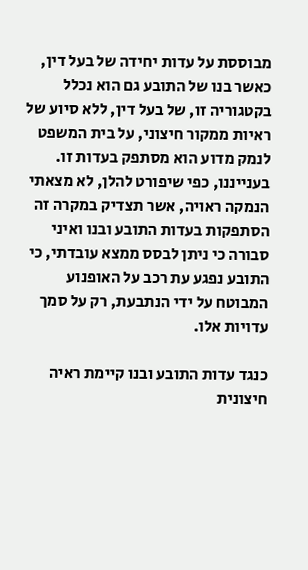מבוססת על עדות יחידה של בעל דין, כאשר בנו של התובע גם הוא נכלל בקטגוריה זו, של בעל דין, ללא סיוע של ראיות ממקור חיצוני, על בית המשפט לנמק מדוע הוא מסתפק בעדות זו. בענייננו, כפי שיפורט להלן, לא מצאתי הנמקה ראויה, אשר תצדיק במקרה זה הסתפקות בעדות התובע ובנו ואיני סבורה כי ניתן לבסס ממצא עובדתי, כי התובע נפגע עת רכב על האופנוע המבוטח על ידי הנתבעת, רק על סמך עדויות אלו.

כנגד עדות התובע ובנו קיימת ראיה חיצונית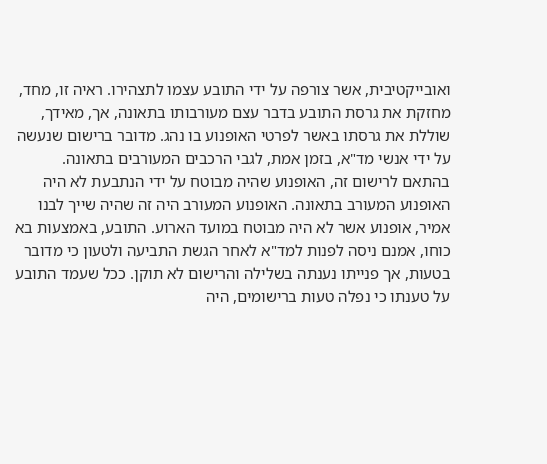ואובייקטיבית, אשר צורפה על ידי התובע עצמו לתצהירו. ראיה זו, מחד, מחזקת את גרסת התובע בדבר עצם מעורבותו בתאונה, אך, מאידך, שוללת את גרסתו באשר לפרטי האופנוע בו נהג. מדובר ברישום שנעשה על ידי אנשי מד"א, בזמן אמת, לגבי הרכבים המעורבים בתאונה. בהתאם לרישום זה, האופנוע שהיה מבוטח על ידי הנתבעת לא היה האופנוע המעורב בתאונה. האופנוע המעורב היה זה שהיה שייך לבנו אמיר, אופנוע אשר לא היה מבוטח במועד הארוע. התובע, באמצעות בא כוחו, אמנם ניסה לפנות למד"א לאחר הגשת התביעה ולטעון כי מדובר בטעות, אך פנייתו נענתה בשלילה והרישום לא תוקן. ככל שעמד התובע על טענתו כי נפלה טעות ברישומים, היה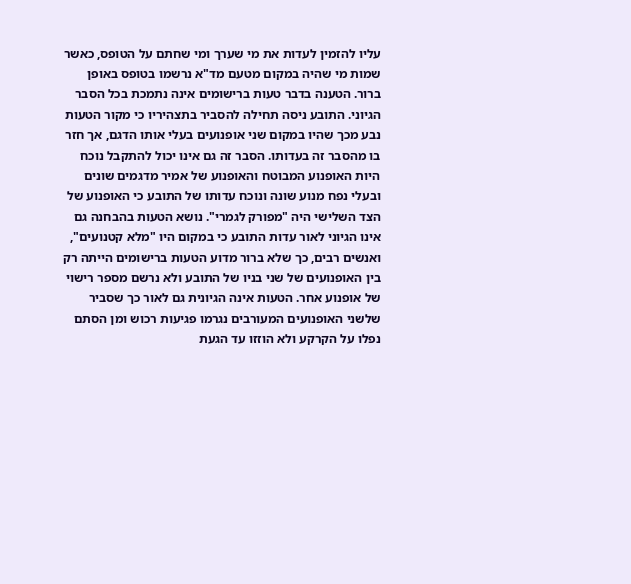עליו להזמין לעדות את מי שערך ומי שחתם על הטופס, כאשר שמות מי שהיה במקום מטעם מד"א נרשמו בטופס באופן ברור. הטענה בדבר טעות ברישומים אינה נתמכת בכל הסבר הגיוני. התובע ניסה תחילה להסביר בתצהיריו כי מקור הטעות נבע מכך שהיו במקום שני אופנועים בעלי אותו הדגם, אך חזר בו מהסבר זה בעדותו. הסבר זה גם אינו יכול להתקבל נוכח היות האופנוע המבוטח והאופנוע של אמיר מדגמים שונים ובעלי נפח מנוע שונה ונוכח עדותו של התובע כי האופנוע של הצד השלישי היה "מפורק לגמרי". נושא הטעות בהבחנה גם אינו הגיוני לאור עדות התובע כי במקום היו "מלא קטנועים", ואנשים רבים, כך שלא ברור מדוע הטעות ברישומים הייתה רק בין האופנועים של שני בניו של התובע ולא נרשם מספר רישוי של אופנוע אחר. הטעות אינה הגיונית גם לאור כך שסביר שלשני האופנועים המעורבים נגרמו פגיעות רכוש ומן הסתם נפלו על הקרקע ולא הוזזו עד הגעת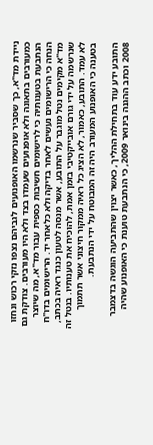ניידת מד"א, כך שסביר שנרשמו האופנועים לגביהם נצפו נזקי רכוש ונחזו כמעורבים בתאונה ולא אופנועים שעמדו בצד ולא היו מעורבים. צודקת גם הנתבעת בטענותיה כי לרישומים חשיבות כספית עבור מד"א, מה שיוצר הנחה כי הרישומים נעשים לאחר בדיקה ולא כלאחר יד. הרישומים בדו"ח מד"א מקימים נטל מוגבר על התובע, אשר מנסה לטעון כנגד ראיה בכתב, שנרשמה על ידי גורם אובייקטיבי בזמן אמת, להוכיח את טענותיו. בנטל זה לא עמד. התובע, כאמור, לא הציג כל ראיה ממקור חיצוני אשר תתמוך בטענה כי האופנוע המעורב היה זה המבוטח על ידי הנתבעת.

התובע ידע עוד בתחילת ההליך, כאשר יצוין שהתביעה הוגשה בדצמבר 2008 וכתב ההגנה בינואר 2009, כי הנתבעת טוענת כי האופנוע שהיה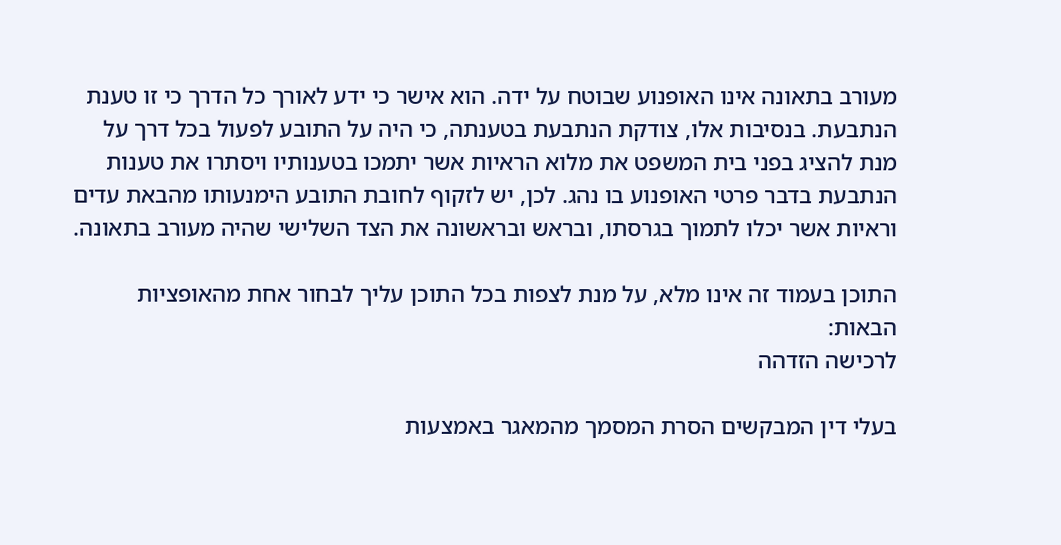מעורב בתאונה אינו האופנוע שבוטח על ידה. הוא אישר כי ידע לאורך כל הדרך כי זו טענת הנתבעת. בנסיבות אלו, צודקת הנתבעת בטענתה, כי היה על התובע לפעול בכל דרך על מנת להציג בפני בית המשפט את מלוא הראיות אשר יתמכו בטענותיו ויסתרו את טענות הנתבעת בדבר פרטי האופנוע בו נהג. לכן, יש לזקוף לחובת התובע הימנעותו מהבאת עדים וראיות אשר יכלו לתמוך בגרסתו, ובראש ובראשונה את הצד השלישי שהיה מעורב בתאונה.

התוכן בעמוד זה אינו מלא, על מנת לצפות בכל התוכן עליך לבחור אחת מהאופציות הבאות:
לרכישה הזדהה

בעלי דין המבקשים הסרת המסמך מהמאגר באמצעות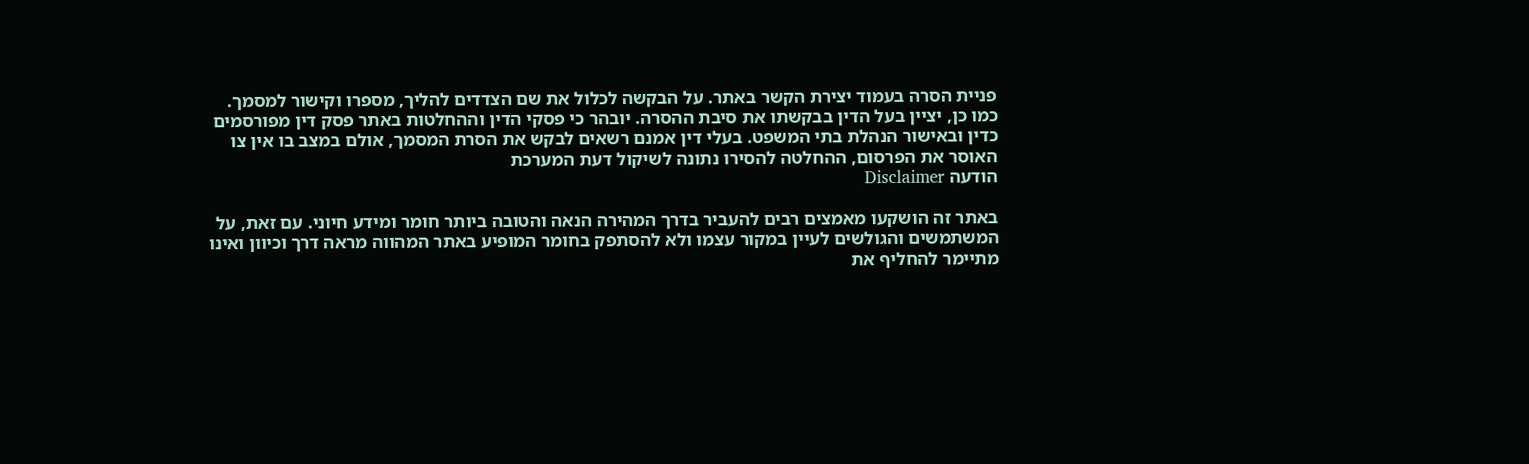פניית הסרה בעמוד יצירת הקשר באתר. על הבקשה לכלול את שם הצדדים להליך, מספרו וקישור למסמך. כמו כן, יציין בעל הדין בבקשתו את סיבת ההסרה. יובהר כי פסקי הדין וההחלטות באתר פסק דין מפורסמים כדין ובאישור הנהלת בתי המשפט. בעלי דין אמנם רשאים לבקש את הסרת המסמך, אולם במצב בו אין צו האוסר את הפרסום, ההחלטה להסירו נתונה לשיקול דעת המערכת
הודעה Disclaimer

באתר זה הושקעו מאמצים רבים להעביר בדרך המהירה הנאה והטובה ביותר חומר ומידע חיוני. עם זאת, על המשתמשים והגולשים לעיין במקור עצמו ולא להסתפק בחומר המופיע באתר המהווה מראה דרך וכיוון ואינו מתיימר להחליף את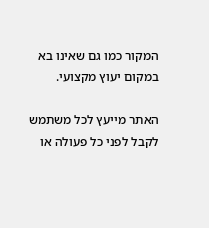המקור כמו גם שאינו בא במקום יעוץ מקצועי.

האתר מייעץ לכל משתמש לקבל לפני כל פעולה או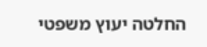החלטה יעוץ משפטי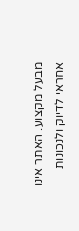מבעל מקצוע. האתר אינו אחראי לדיוק ולנכונות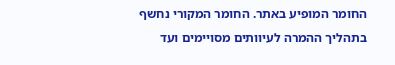החומר המופיע באתר. החומר המקורי נחשף בתהליך ההמרה לעיוותים מסויימים ועד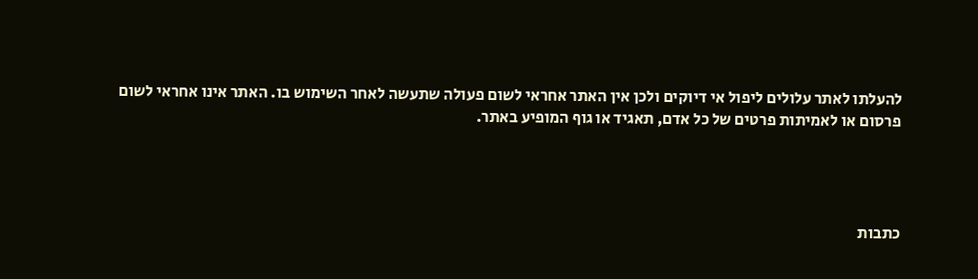להעלתו לאתר עלולים ליפול אי דיוקים ולכן אין האתר אחראי לשום פעולה שתעשה לאחר השימוש בו. האתר אינו אחראי לשום פרסום או לאמיתות פרטים של כל אדם, תאגיד או גוף המופיע באתר.




כתבות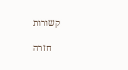קשורות

    חזרה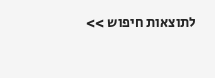לתוצאות חיפוש >>